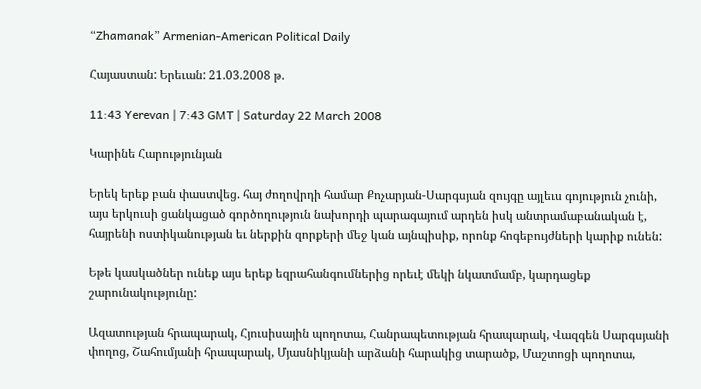“Zhamanak” Armenian-American Political Daily

Հայաստան: Երեւան: 21.03.2008 թ.

11:43 Yerevan | 7:43 GMT | Saturday 22 March 2008

Կարինե Հարությունյան

Երեկ երեք բան փաստվեց. հայ ժողովրդի համար Քոչարյան-Սարգսյան զույգը այլեւս գոյություն չունի, այս երկուսի ցանկացած գործողություն նախորդի պարագայում արդեն իսկ անտրամաբանական է, հայրենի ոստիկանության եւ ներքին զորքերի մեջ կան այնպիսիք, որոնք հոգեբույժների կարիք ունեն:

Եթե կասկածներ ունեք այս երեք եզրահանգումներից որեւէ մեկի նկատմամբ, կարդացեք շարունակությունը:

Ազատության հրապարակ, Հյուսիսային պողոտա, Հանրապետության հրապարակ, Վազգեն Սարգսյանի փողոց, Շահումյանի հրապարակ, Մյասնիկյանի արձանի հարակից տարածք, Մաշտոցի պողոտա,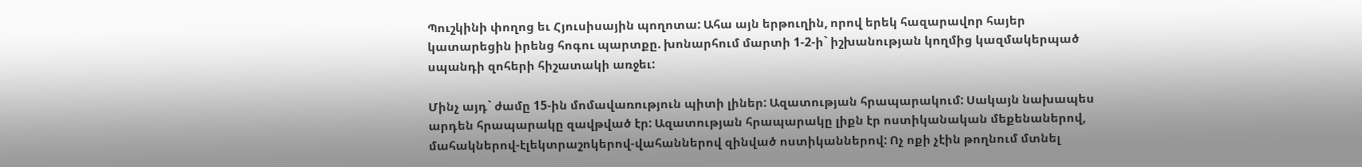Պուշկինի փողոց եւ Հյուսիսային պողոտա: Ահա այն երթուղին, որով երեկ հազարավոր հայեր կատարեցին իրենց հոգու պարտքը. խոնարհում մարտի 1-2-ի` իշխանության կողմից կազմակերպած սպանդի զոհերի հիշատակի առջեւ:

Մինչ այդ` ժամը 15-ին մոմավառություն պիտի լիներ: Ազատության հրապարակում: Սակայն նախապես արդեն հրապարակը զավթված էր: Ազատության հրապարակը լիքն էր ոստիկանական մեքենաներով, մահակներով-էլեկտրաշոկերով-վահաններով զինված ոստիկաններով: Ոչ ոքի չէին թողնում մտնել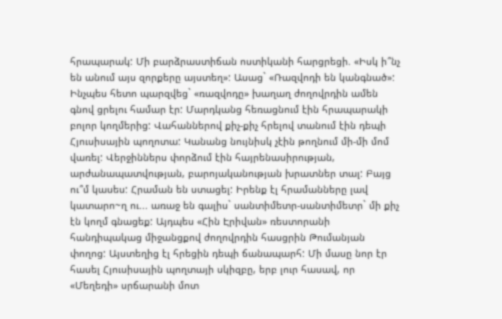հրապարակ: Մի բարձրաստիճան ոստիկանի հարցրեցի. «Իսկ ի՞նչ են անում այս զորքերը այստեղ»: Ասաց` «Ռազվոդի են կանգնած»: Ինչպես հետո պարզվեց` «ռազվոդը» խաղաղ ժողովրդին ամեն գնով ցրելու համար էր: Մարդկանց հեռացնում էին հրապարակի բոլոր կողմերից: Վահաններով քիչ-քիչ հրելով տանում էին դեպի Հյուսիսային պողոտա: Կանանց նույնիսկ չէին թողնում մի-մի մոմ վառել: Վերջիններս փորձում էին հայրենասիրության, արժանապատվության, բարոյականության խրատներ տալ: Բայց ու՞մ կասես: Հրաման են ստացել: Իրենք էլ հրամանները լավ կատարո~ղ ու... առաջ են գալիս` սանտիմետր-սանտիմետր` մի քիչ էն կողմ գնացեք: Այդպես «Հին Էրիվան» ռեստորանի հանդիպակաց միջանցքով ժողովրդին հասցրին Թումանյան փողոց: Այստեղից էլ հրեցին դեպի ճանապարհ: Մի մասը նոր էր հասել Հյուսիսային պողտայի սկիզբը, երբ լուր հասավ, որ «Մեղեդի» սրճարանի մոտ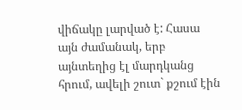վիճակը լարված է: Հասա այն ժամանակ, երբ այնտեղից էլ մարդկանց հրում, ավելի շուտ` քշում էին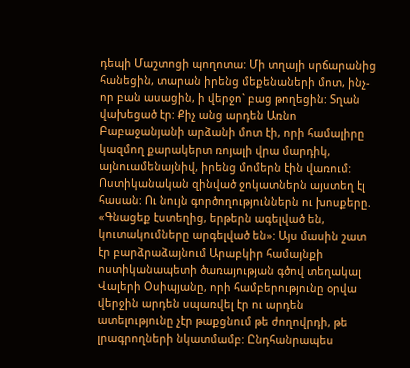դեպի Մաշտոցի պողոտա: Մի տղայի սրճարանից հանեցին, տարան իրենց մեքենաների մոտ, ինչ-որ բան ասացին, ի վերջո` բաց թողեցին: Տղան վախեցած էր: Քիչ անց արդեն Առնո Բաբաջանյանի արձանի մոտ էի, որի համալիրը կազմող քարակերտ ռոյալի վրա մարդիկ, այնուամենայնիվ, իրենց մոմերն էին վառում: Ոստիկանական զինված ջոկատներն այստեղ էլ հասան: Ու նույն գործողություններն ու խոսքերը. «Գնացեք էստեղից, երթերն ագելված են, կուտակումները արգելված են»: Այս մասին շատ էր բարձրաձայնում Արաբկիր համայնքի ոստիկանապետի ծառայության գծով տեղակալ Վալերի Օսիպյանը, որի համբերությունը օրվա վերջին արդեն սպառվել էր ու արդեն ատելությունը չէր թաքցնում թե ժողովրդի, թե լրագրողների նկատմամբ: Ընդհանրապես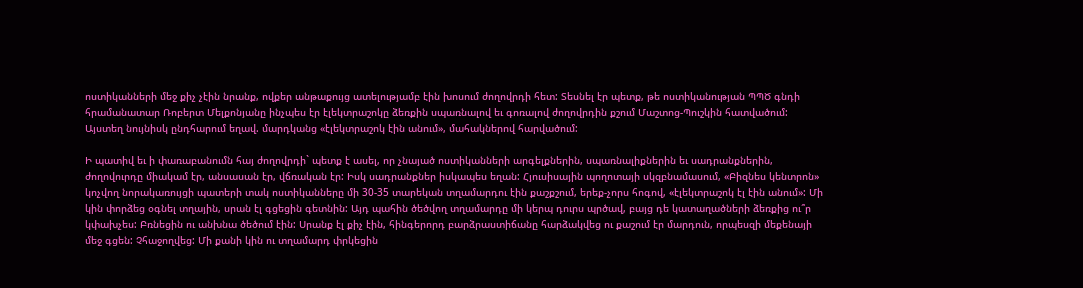ոստիկանների մեջ քիչ չէին նրանք, ովքեր անթաքույց ատելությամբ էին խոսում ժողովրդի հետ: Տեսնել էր պետք, թե ոստիկանության ՊՊԾ գնդի հրամանատար Ռոբերտ Մելքոնյանը ինչպես էր էլեկտրաշոկը ձեռքին սպառնալով եւ գոռալով ժողովրդին քշում Մաշտոց-Պուշկին հատվածում: Այստեղ նույնիսկ ընդհարում եղավ. մարդկանց «էլեկտրաշոկ էին անում», մահակներով հարվածում:

Ի պատիվ եւ ի փառաբանումն հայ ժողովրդի` պետք է ասել, որ չնայած ոստիկանների արգելքներին, սպառնալիքներին եւ սադրանքներին, ժողովուրդը միակամ էր, անսասան էր, վճռական էր: Իսկ սադրանքներ իսկապես եղան: Հյուսիսային պողոտայի սկզբնամասում, «Բիզնես կենտրոն» կոչվող նորակառույցի պատերի տակ ոստիկանները մի 30-35 տարեկան տղամարդու էին քաշքշում, երեք-չորս հոգով, «էլեկտրաշոկ էլ էին անում»: Մի կին փորձեց օգնել տղային, սրան էլ գցեցին գետնին: Այդ պահին ծեծվող տղամարդը մի կերպ դուրս պրծավ, բայց դե կատաղածների ձեռքից ու՞ր կփախչես: Բռնեցին ու անխնա ծեծում էին: Սրանք էլ քիչ էին, հինգերորդ բարձրաստիճանը հարձակվեց ու քաշում էր մարդուն, որպեսզի մեքենայի մեջ գցեն: Չհաջողվեց: Մի քանի կին ու տղամարդ փրկեցին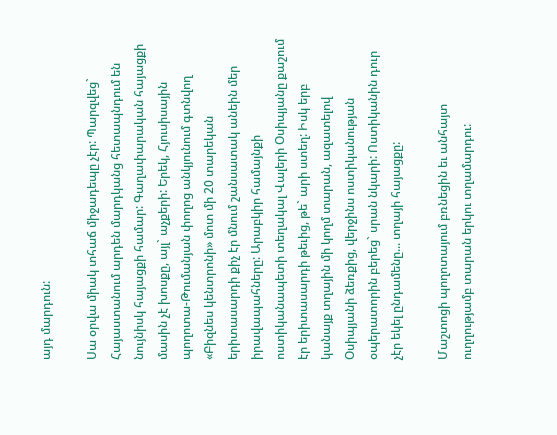այդ մարդուն:

Սա օրվա միակ տհաճ միջադեպը չէր: Պարզվեց` Հայաստանում արդեն մարդկանց հետապնդում են նույնիսկ հայացքի համար: Գաղափարական հայացքի մասին չէ խոսքը, այլ` աչքերի: Երեկ, Հյուսիսային պողոտա-Թումանյան փողոց անկյունում գտնվող «Բիզնես կենտրոնի» մոտ մի 20 տարեկան երիտասարդի քիչ էր մնում շանսատակ անեին մեր իրավապահները: Արաբկիր համայնքի ոստիկանապետի տեղակալ Վալերի Օսիպյանը քաշում էր երիտասարդի թեւից, թե` արի ստեղ: Իսկ երբ կանայք տղային մի կողմ տարան, ազատելով Օսիպյանի ձեռքից, վերջինս ոստիկանության օպերատորին բերեց` սրան նկարի: Ոստիկանին դուր չէր եկել ընդամենը... տղայի հայացքը:

Մաշտոցի պողոտայում բռնեցին եւ անհայտ ուղղությամբ տարան երկու տղամարդու: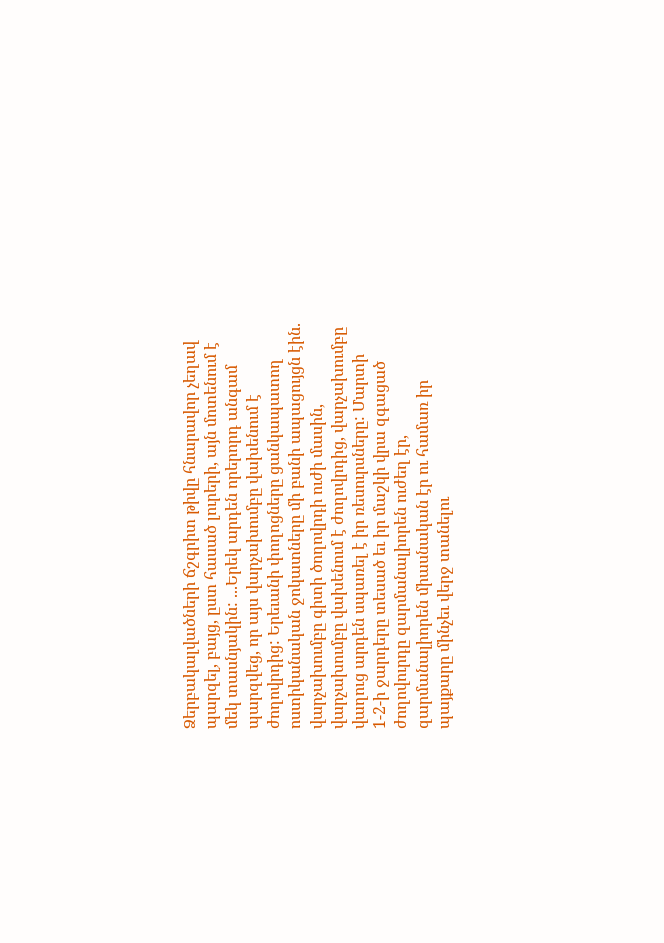Ձերբակալվածների ճշգրիտ թիվը հնարավոր չեղավ պարզել, բայց, ըստ հասած լուրերի, այն մոտենում է մեկ տասնյակին: ...Երեկ արդեն որերորդ անգամ պարզվեց, որ այս վարչախումբը վախենում է ժողովրդից: Երեւանի փողոցները ցանկապատող ոստիկանական ջոկատները մի բանի ապացույցն էին. վարչախումբը գիտի ծողովրդի ուժի մասին, վարչախումբը վախենում է ժողովրդից, վարչախումբը վաղուց արդեն սպառել է իր ռեսուրսները: Մարտի 1-2-ի ջարդերը տեսած եւ իր մաշկի վրա զգացած ժողովուրդը զարմանալիորեն ուժեղ էր, զարմանալիորեն միասնական էր ու համառ իր պայքարը մինչեւ վերջ տանելու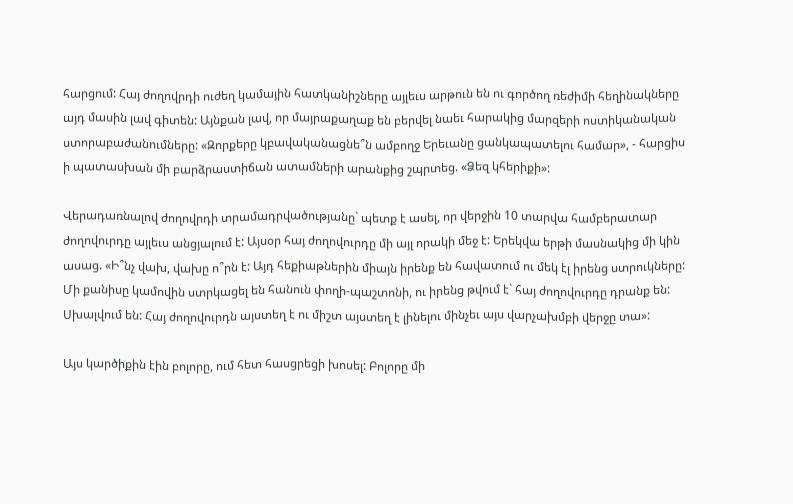հարցում: Հայ ժողովրդի ուժեղ կամային հատկանիշները այլեւս արթուն են ու գործող ռեժիմի հեղինակները այդ մասին լավ գիտեն: Այնքան լավ, որ մայրաքաղաք են բերվել նաեւ հարակից մարզերի ոստիկանական ստորաբաժանումները: «Զորքերը կբավականացնե՞ն ամբողջ Երեւանը ցանկապատելու համար», - հարցիս ի պատասխան մի բարձրաստիճան ատամների արանքից շպրտեց. «Ձեզ կհերիքի»:

Վերադառնալով ժողովրդի տրամադրվածությանը` պետք է ասել, որ վերջին 10 տարվա համբերատար ժողովուրդը այլեւս անցյալում է: Այսօր հայ ժողովուրդը մի այլ որակի մեջ է: Երեկվա երթի մասնակից մի կին ասաց. «Ի՞նչ վախ, վախը ո՞րն է: Այդ հեքիաթներին միայն իրենք են հավատում ու մեկ էլ իրենց ստրուկները: Մի քանիսը կամովին ստրկացել են հանուն փողի-պաշտոնի, ու իրենց թվում է` հայ ժողովուրդը դրանք են: Սխալվում են: Հայ ժողովուրդն այստեղ է ու միշտ այստեղ է լինելու մինչեւ այս վարչախմբի վերջը տա»:

Այս կարծիքին էին բոլորը, ում հետ հասցրեցի խոսել: Բոլորը մի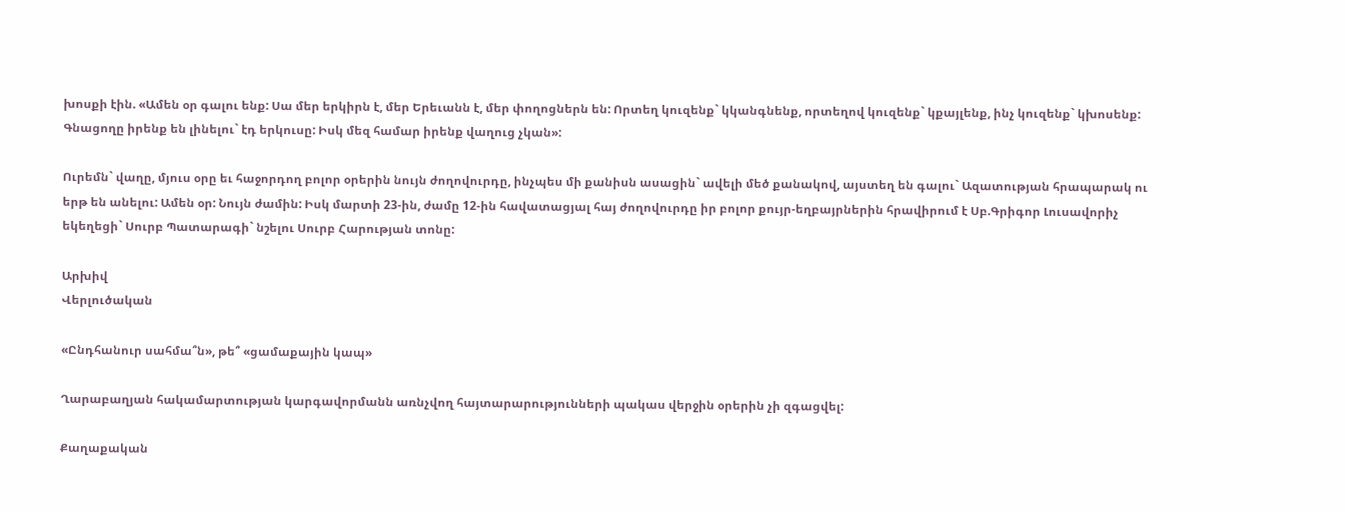խոսքի էին. «Ամեն օր գալու ենք: Սա մեր երկիրն է, մեր Երեւանն է, մեր փողոցներն են: Որտեղ կուզենք` կկանգնենք, որտեղով կուզենք` կքայլենք, ինչ կուզենք` կխոսենք: Գնացողը իրենք են լինելու` էդ երկուսը: Իսկ մեզ համար իրենք վաղուց չկան»:

Ուրեմն` վաղը, մյուս օրը եւ հաջորդող բոլոր օրերին նույն ժողովուրդը, ինչպես մի քանիսն ասացին` ավելի մեծ քանակով, այստեղ են գալու` Ազատության հրապարակ ու երթ են անելու: Ամեն օր: Նույն ժամին: Իսկ մարտի 23-ին, ժամը 12-ին հավատացյալ հայ ժողովուրդը իր բոլոր քույր-եղբայրներին հրավիրում է Սբ.Գրիգոր Լուսավորիչ եկեղեցի` Սուրբ Պատարագի` նշելու Սուրբ Հարության տոնը:

Արխիվ
Վերլուծական

«Ընդհանուր սահմա՞ն», թե՞ «ցամաքային կապ»

Ղարաբաղյան հակամարտության կարգավորմանն առնչվող հայտարարությունների պակաս վերջին օրերին չի զգացվել:

Քաղաքական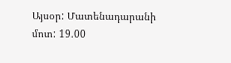Այսօր: Մատենադարանի մոտ: 19.00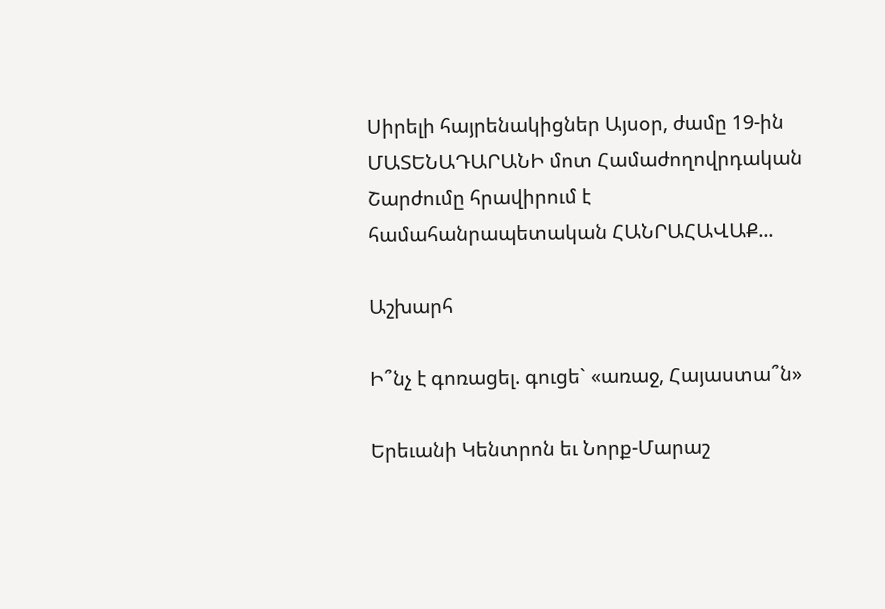Սիրելի հայրենակիցներ Այսօր, ժամը 19-ին ՄԱՏԵՆԱԴԱՐԱՆԻ մոտ Համաժողովրդական Շարժումը հրավիրում է համահանրապետական ՀԱՆՐԱՀԱՎԱՔ...

Աշխարհ

Ի՞նչ է գոռացել. գուցե` «առաջ, Հայաստա՞ն»

Երեւանի Կենտրոն եւ Նորք-Մարաշ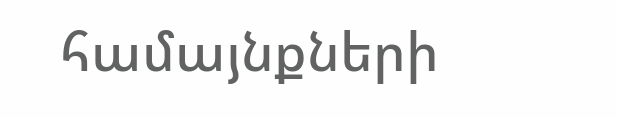համայնքների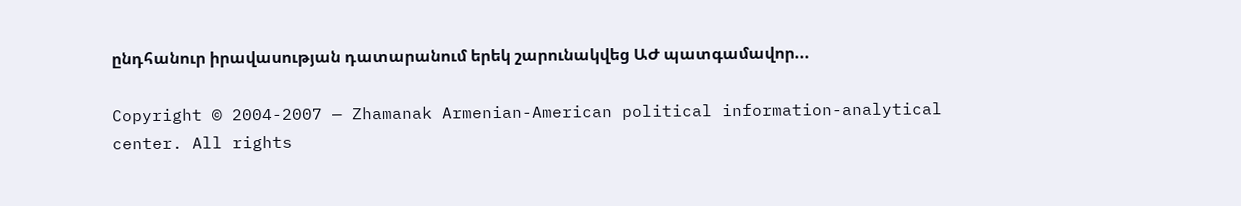ընդհանուր իրավասության դատարանում երեկ շարունակվեց ԱԺ պատգամավոր...

Copyright © 2004-2007 — Zhamanak Armenian-American political information-analytical center. All rights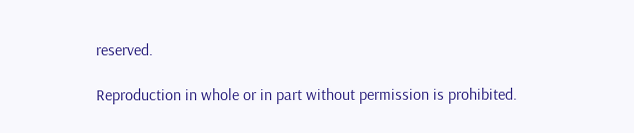reserved.

Reproduction in whole or in part without permission is prohibited.